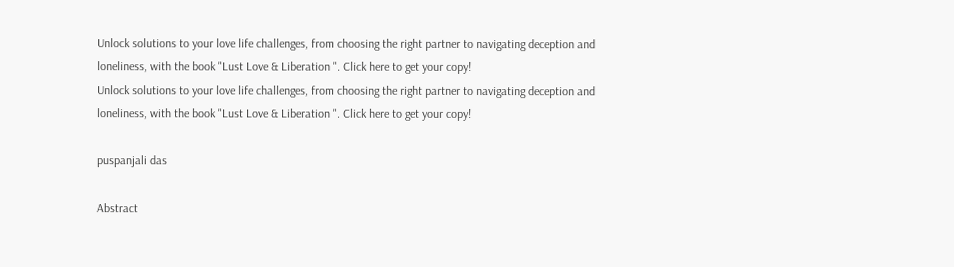Unlock solutions to your love life challenges, from choosing the right partner to navigating deception and loneliness, with the book "Lust Love & Liberation ". Click here to get your copy!
Unlock solutions to your love life challenges, from choosing the right partner to navigating deception and loneliness, with the book "Lust Love & Liberation ". Click here to get your copy!

puspanjali das

Abstract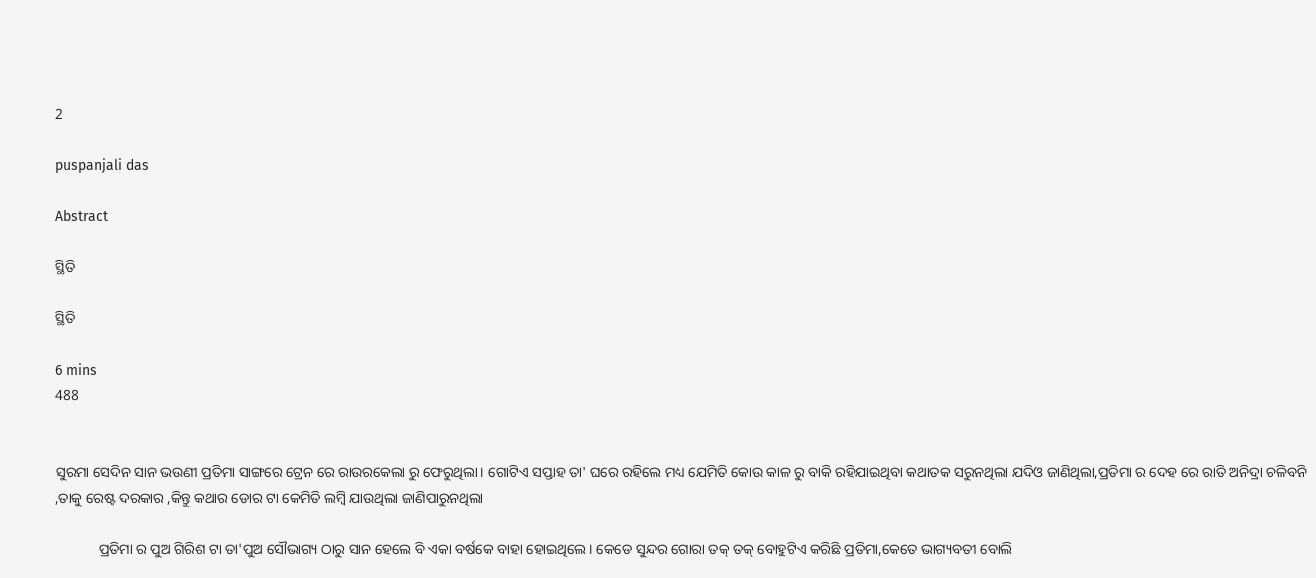2

puspanjali das

Abstract

ସ୍ଥିତି

ସ୍ଥିତି

6 mins
488


ସୁରମା ସେଦିନ ସାନ ଭଉଣୀ ପ୍ରତିମା ସାଙ୍ଗରେ ଟ୍ରେନ ରେ ରାଉରକେଲା ରୁ ଫେରୁଥିଲା। ଗୋଟିଏ ସପ୍ତାହ ତା' ଘରେ ରହିଲେ ମଧ୍ୟ ଯେମିତି କୋଉ କାଳ ରୁ ବାକି ରହିଯାଇଥିବା କଥାତକ ସରୁନଥିଲା ଯଦିଓ ଜାଣିଥିଲା,ପ୍ରତିମା ର ଦେହ ରେ ରାତି ଅନିଦ୍ରା ଚଳିବନି ,ତାକୁ ରେଷ୍ଟ ଦରକାର ,କିନ୍ତୁ କଥାର ଡୋର ଟା କେମିତି ଲମ୍ବି ଯାଉଥିଲା ଜାଣିପାରୁନଥିଲା

            ପ୍ରତିମା ର ପୁଅ ଗିରିଶ ଟା ତା'ପୁଅ ସୌଭାଗ୍ୟ ଠାରୁ ସାନ ହେଲେ ବି ଏକା ବର୍ଷକେ ବାହା ହୋଇଥିଲେ। କେଡେ ସୁନ୍ଦର ଗୋରା ତକ୍ ତକ୍ ବୋହୁଟିଏ କରିଛି ପ୍ରତିମା,କେତେ ଭାଗ୍ୟବତୀ ବୋଲି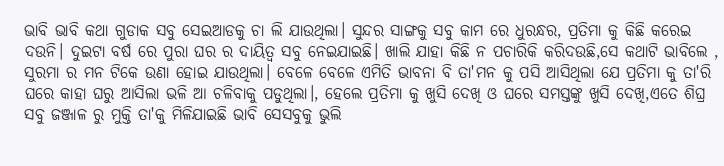ଭାବି ଭାବି କଥା ଗୁଡାକ ସବୁ ସେଇଆଡକୁ ଚା ଲି ଯାଉଥିଲା। ସୁନ୍ଦର ସାଙ୍ଗକୁ ସବୁ କାମ ରେ ଧୁରନ୍ଧର, ପ୍ରତିମା କୁ କିଛି କରେଇ ଦଉନି। ଦୁଇଟା ବର୍ଷ ରେ ପୁରା ଘର ର ଦାୟିତ୍ୱ ସବୁ ନେଇଯାଇଛି। ଖାଲି ଯାହା କିଛି ନ ପଚାରିକି କରିଦଉଛି,ସେ କଥାଟି ଭାବିଲେ , ସୁରମା ର ମନ ଟିକେ ଉଣା ହୋଇ ଯାଉଥିଲା। ବେଳେ ବେଳେ ଏମିତି ଭାବନା ବି ତା'ମନ କୁ ପସି ଆସିଥିଲା ଯେ ପ୍ରତିମା କୁ ତା'ରି ଘରେ କାହା ଘରୁ ଆସିଲା ଭଳି ଆ ଚଳିବାକୁ ପଡୁଥିଲା।, ହେଲେ ପ୍ରତିମା କୁ ଖୁସି ଦେଖି ଓ ଘରେ ସମସ୍ତଙ୍କୁ ଖୁସି ଦେଖି,ଏତେ ଶିଘ୍ର ସବୁ ଜଞ୍ଜାଳ ରୁ ମୁକ୍ତି ତା'କୁ ମିଳିଯାଇଛି ଭାବି ସେସବୁକୁ ଭୁଲି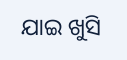ଯାଇ ଖୁସି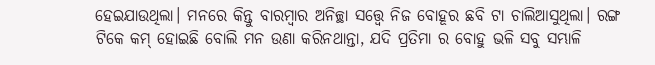ହେଇଯାଉଥିଲା। ମନରେ କିନ୍ତୁ ବାରମ୍ବାର ଅନିଚ୍ଛା ସତ୍ତ୍ୱେ ନିଜ ବୋହୂର ଛବି ଟା ଚାଲିଆସୁଥିଲା। ରଙ୍ଗ ଟିକେ କମ୍ ହୋଇଛି ବୋଲି ମନ ଉଣା କରିନଥାନ୍ତା, ଯଦି ପ୍ରତିମା ର ବୋହୁ ଭଳି ସବୁ ସମ୍ଭାଳି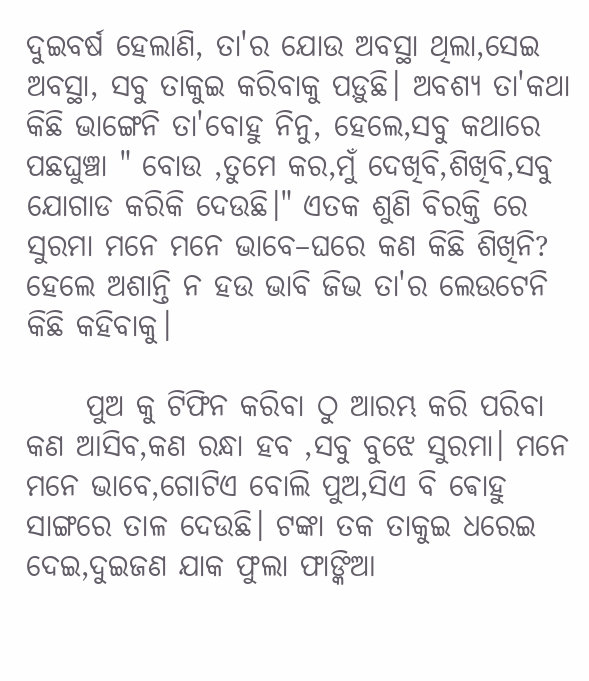ଦୁଇବର୍ଷ ହେଲାଣି, ତା'ର ଯୋଉ ଅବସ୍ଥା ଥିଲା,ସେଇ ଅବସ୍ଥା, ସବୁ ତାକୁଇ କରିବାକୁ ପଡ଼ୁଛି। ଅବଶ୍ୟ ତା'କଥା କିଛି ଭାଙ୍ଗେନି ତା'ବୋହୁ ନିନୁ, ହେଲେ,ସବୁ କଥାରେ ପଛଘୁଞ୍ଚା " ବୋଉ ,ତୁମେ କର,ମୁଁ ଦେଖିବି,ଶିଖିବି,ସବୁ ଯୋଗାଡ କରିକି ଦେଉଛି।" ଏତକ ଶୁଣି ବିରକ୍ତି ରେ ସୁରମା ମନେ ମନେ ଭାବେ–ଘରେ କଣ କିଛି ଶିଖିନି? ହେଲେ ଅଶାନ୍ତି ନ ହଉ ଭାବି ଜିଭ ତା'ର ଲେଉଟେନି କିଛି କହିବାକୁ।

     ପୁଅ କୁ ଟିଫିନ କରିବା ଠୁ ଆରମ୍ଭ କରି ପରିବା କଣ ଆସିବ,କଣ ରନ୍ଧା ହବ ,ସବୁ ବୁଝେ ସୁରମା। ମନେ ମନେ ଭାବେ,ଗୋଟିଏ ବୋଲି ପୁଅ,ସିଏ ବି ଵୋହୁ ସାଙ୍ଗରେ ତାଳ ଦେଉଛି। ଟଙ୍କା ତକ ତାକୁଇ ଧରେଇ ଦେଇ,ଦୁଇଜଣ ଯାକ ଫୁଲା ଫାଙ୍କିଆ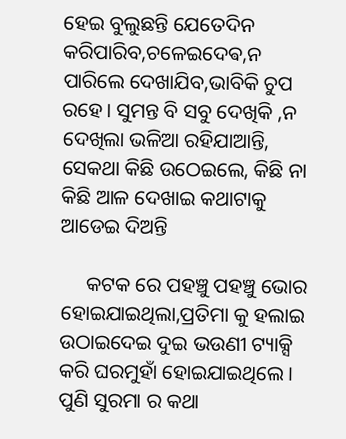ହେଇ ବୁଲୁଛନ୍ତି ଯେତେଦିନ କରିପାରିବ,ଚଳେଇଦେଵ,ନ ପାରିଲେ ଦେଖାଯିବ,ଭାବିକି ଚୁପ ରହେ। ସୁମନ୍ତ ବି ସବୁ ଦେଖିକି ,ନ ଦେଖିଲା ଭଳିଆ ରହିଯାଆନ୍ତି, ସେକଥା କିଛି ଉଠେଇଲେ, କିଛି ନା କିଛି ଆଳ ଦେଖାଇ କଥାଟାକୁ ଆଡେଇ ଦିଅନ୍ତି

     କଟକ ରେ ପହଞ୍ଚୁ ପହଞ୍ଚୁ ଭୋର ହୋଇଯାଇଥିଲା,ପ୍ରତିମା କୁ ହଲାଇ ଉଠାଇଦେଇ ଦୁଇ ଭଉଣୀ ଟ୍ୟାକ୍ସି କରି ଘରମୁହାଁ ହୋଇଯାଇଥିଲେ । ପୁଣି ସୁରମା ର କଥା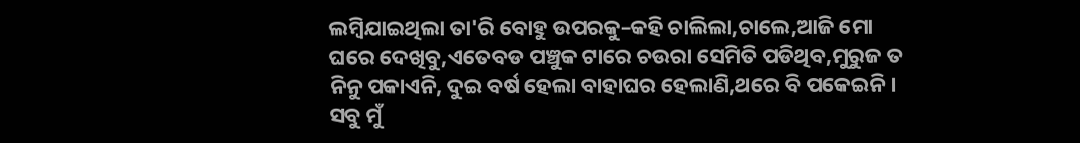ଲମ୍ବିଯାଇଥିଲା ତା'ରି ବୋହୁ ଉପରକୁ–କହି ଚାଲିଲା,ଚାଲେ,ଆଜି ମୋ ଘରେ ଦେଖିବୁ,ଏତେବଡ ପଞ୍ଚୁକ ଟାରେ ଚଉରା ସେମିତି ପଡିଥିବ,ମୁରୁଜ ତ ନିନୁ ପକାଏନି, ଦୁଇ ବର୍ଷ ହେଲା ବାହାଘର ହେଲାଣି,ଥରେ ବି ପକେଇନି। ସବୁ ମୁଁ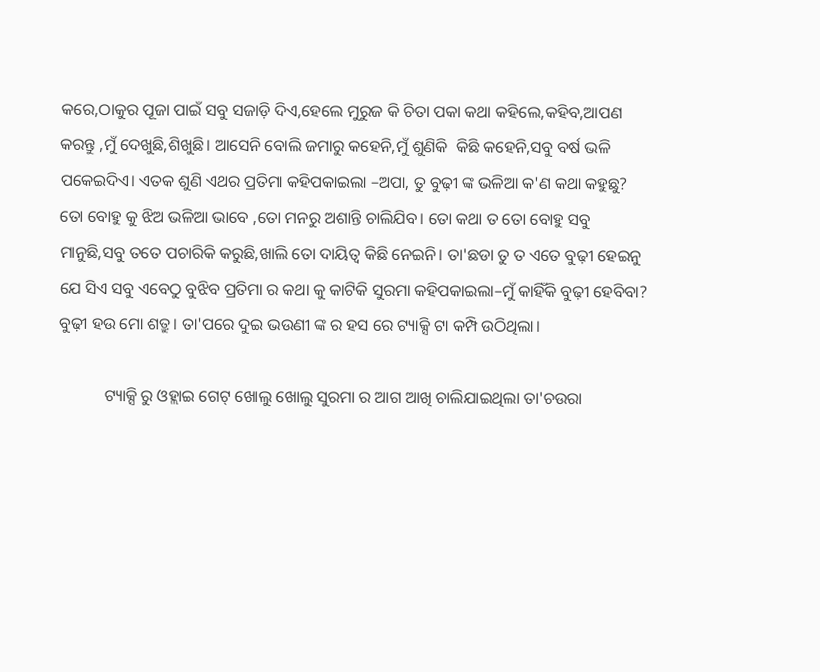କରେ,ଠାକୁର ପୂଜା ପାଇଁ ସବୁ ସଜାଡ଼ି ଦିଏ,ହେଲେ ମୁରୁଜ କି ଚିତା ପକା କଥା କହିଲେ,କହିବ,ଆପଣ କରନ୍ତୁ ,ମୁଁ ଦେଖୁଛି,ଶିଖୁଛି। ଆସେନି ବୋଲି ଜମାରୁ କହେନି,ମୁଁ ଶୁଣିକି  କିଛି କହେନି,ସବୁ ବର୍ଷ ଭଳି ପକେଇଦିଏ। ଏତକ ଶୁଣି ଏଥର ପ୍ରତିମା କହିପକାଇଲା –ଅପା, ତୁ ବୁଢ଼ୀ ଙ୍କ ଭଳିଆ କ'ଣ କଥା କହୁଛୁ? ତୋ ବୋହୁ କୁ ଝିଅ ଭଳିଆ ଭାବେ ,ତୋ ମନରୁ ଅଶାନ୍ତି ଚାଲିଯିବ। ତୋ କଥା ତ ତୋ ବୋହୁ ସବୁ ମାନୁଛି,ସବୁ ତତେ ପଚାରିକି କରୁଛି,ଖାଲି ତୋ ଦାୟିତ୍ୱ କିଛି ନେଇନି। ତା'ଛଡା ତୁ ତ ଏତେ ବୁଢ଼ୀ ହେଇନୁ ଯେ ସିଏ ସବୁ ଏବେଠୁ ବୁଝିବ ପ୍ରତିମା ର କଥା କୁ କାଟିକି ସୁରମା କହିପକାଇଲା–ମୁଁ କାହିଁକି ବୁଢ଼ୀ ହେବିବା? ବୁଢ଼ୀ ହଉ ମୋ ଶତ୍ରୁ। ତା'ପରେ ଦୁଇ ଭଉଣୀ ଙ୍କ ର ହସ ରେ ଟ୍ୟାକ୍ସି ଟା କମ୍ପି ଉଠିଥିଲା।

           ଟ୍ୟାକ୍ସି ରୁ ଓହ୍ଲାଇ ଗେଟ୍ ଖୋଲୁ ଖୋଲୁ ସୁରମା ର ଆଗ ଆଖି ଚାଲିଯାଇଥିଲା ତା'ଚଉରା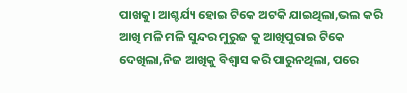ପାଖକୁ। ଆଶ୍ଚର୍ଯ୍ୟ ହୋଇ ଟିକେ ଅଟକି ଯାଇଥିଲା,ଭଲ କରି ଆଖି ମଳି ମଳି ସୁନ୍ଦର ମୁରୁଜ କୁ ଆଖିପୁରାଇ ଟିକେ ଦେଖିଲା,ନିଜ ଆଖିକୁ ବିଶ୍ୱାସ କରି ପାରୁନଥିଲା, ପରେ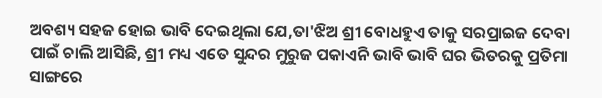ଅବଶ୍ୟ ସହଜ ହୋଇ ଭାବି ଦେଇଥିଲା ଯେ,ତା'ଝିଅ ଶ୍ରୀ ବୋଧହୁଏ ତାକୁ ସରପ୍ରାଇଜ ଦେବା ପାଇଁ ଚାଲି ଆସିଛି, ଶ୍ରୀ ମଧ୍ୟ ଏତେ ସୁନ୍ଦର ମୁରୁଜ ପକାଏନି ଭାବି ଭାବି ଘର ଭିତରକୁ ପ୍ରତିମା ସାଙ୍ଗରେ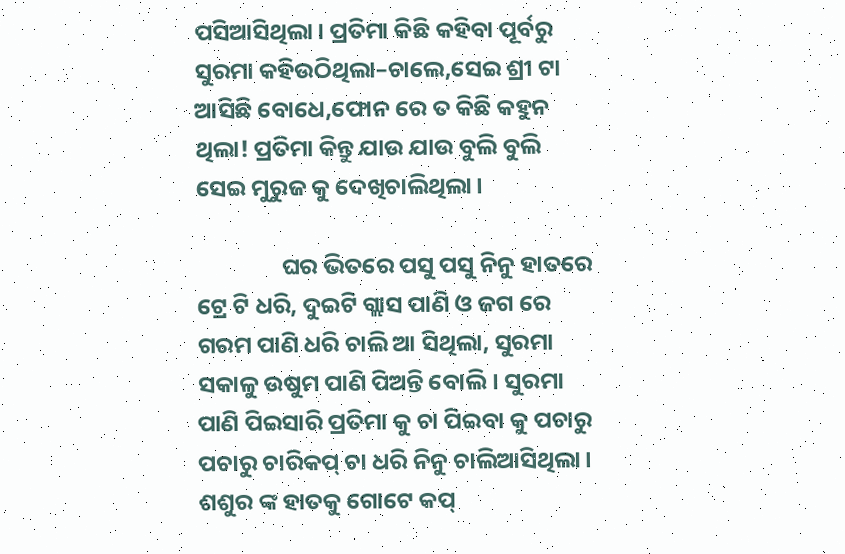ପସିଆସିଥିଲା। ପ୍ରତିମା କିଛି କହିବା ପୂର୍ବରୁ ସୁରମା କହିଉଠିଥିଲା–ଚାଲେ,ସେଇ ଶ୍ରୀ ଟା ଆସିଛି ବୋଧେ,ଫୋନ ରେ ତ କିଛି କହୁନ ଥିଲା! ପ୍ରତିମା କିନ୍ତୁ ଯାଉ ଯାଉ ବୁଲି ବୁଲି ସେଇ ମୁରୁଜ କୁ ଦେଖିଚାଲିଥିଲା।

                ଘର ଭିତରେ ପସୁ ପସୁ ନିନୁ ହାତରେ ଟ୍ରେ ଟି ଧରି, ଦୁଇଟି ଗ୍ଲାସ ପାଣି ଓ ଜଗ ରେ ଗରମ ପାଣି ଧରି ଚାଲି ଆ ସିଥିଲା, ସୁରମା ସକାଳୁ ଉଷୁମ ପାଣି ପିଅନ୍ତି ବୋଲି। ସୁରମା ପାଣି ପିଇସାରି ପ୍ରତିମା କୁ ଚା ପିଇବା କୁ ପଚାରୁ ପଚାରୁ ଚାରିକପ୍ ଚା ଧରି ନିନୁ ଚାଲିଆସିଥିଲା। ଶଶୁର ଙ୍କ ହାତକୁ ଗୋଟେ କପ୍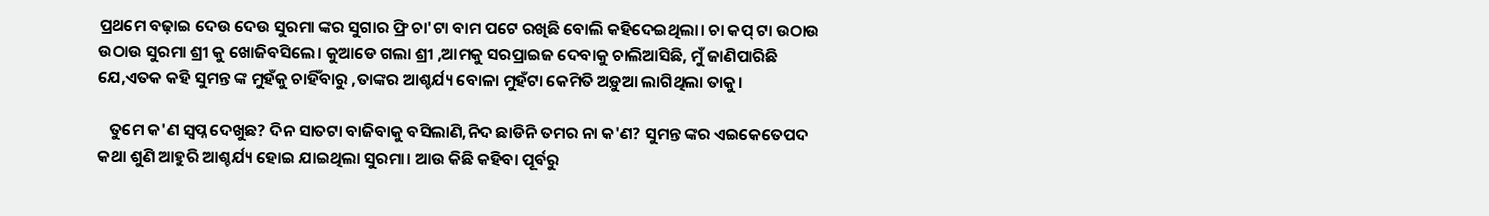ପ୍ରଥମେ ବଢ଼ାଇ ଦେଉ ଦେଉ ସୁରମା ଙ୍କର ସୁଗାର ଫ୍ରି ଚା'ଟା ବାମ ପଟେ ରଖିଛି ବୋଲି କହିଦେଇଥିଲା। ଚା କପ୍ ଟା ଉଠାଉ ଉଠାଉ ସୁରମା ଶ୍ରୀ କୁ ଖୋଜିବସିଲେ। କୁଆଡେ ଗଲା ଶ୍ରୀ ,ଆମକୁ ସରପ୍ରାଇଜ ଦେବାକୁ ଚାଲିଆସିଛି, ମୁଁ ଜାଣିପାରିଛି ଯେ,ଏତକ କହି ସୁମନ୍ତ ଙ୍କ ମୁହଁକୁ ଚାହିଁବାରୁ ,ତାଙ୍କର ଆଶ୍ଚର୍ଯ୍ୟ ବୋଳା ମୁହଁଟା କେମିତି ଅଡ଼ୁଆ ଲାଗିଥିଲା ତାକୁ।

   ତୁମେ କ'ଣ ସ୍ବପ୍ନ ଦେଖୁଛ? ଦିନ ସାତଟା ବାଜିବାକୁ ବସିଲାଣି,ନିଦ ଛାଡିନି ତମର ନା କ'ଣ? ସୁମନ୍ତ ଙ୍କର ଏଇକେତେପଦ କଥା ଶୁଣି ଆହୁରି ଆଶ୍ଚର୍ଯ୍ୟ ହୋଇ ଯାଇଥିଲା ସୁରମା। ଆଉ କିଛି କହିବା ପୂର୍ବରୁ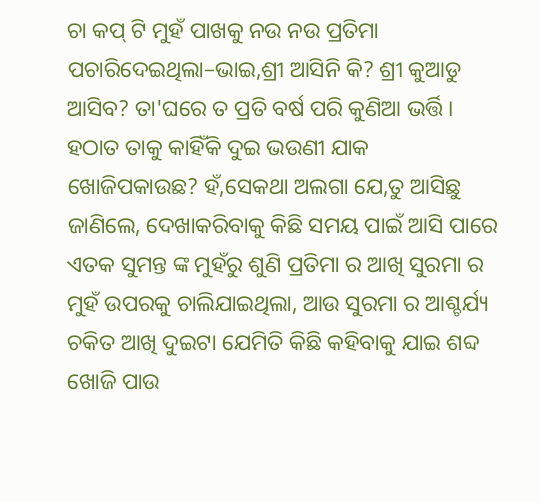ଚା କପ୍ ଟି ମୁହଁ ପାଖକୁ ନଉ ନଉ ପ୍ରତିମା ପଚାରିଦେଇଥିଲା–ଭାଇ,ଶ୍ରୀ ଆସିନି କି? ଶ୍ରୀ କୁଆଡୁ ଆସିବ? ତା'ଘରେ ତ ପ୍ରତି ବର୍ଷ ପରି କୁଣିଆ ଭର୍ତ୍ତି। ହଠାତ ତାକୁ କାହିଁକି ଦୁଇ ଭଉଣୀ ଯାକ ଖୋଜିପକାଉଛ? ହଁ,ସେକଥା ଅଲଗା ଯେ,ତୁ ଆସିଛୁ ଜାଣିଲେ, ଦେଖାକରିବାକୁ କିଛି ସମୟ ପାଇଁ ଆସି ପାରେ ଏତକ ସୁମନ୍ତ ଙ୍କ ମୁହଁରୁ ଶୁଣି ପ୍ରତିମା ର ଆଖି ସୁରମା ର ମୁହଁ ଉପରକୁ ଚାଲିଯାଇଥିଲା, ଆଉ ସୁରମା ର ଆଶ୍ଚର୍ଯ୍ୟ ଚକିତ ଆଖି ଦୁଇଟା ଯେମିତି କିଛି କହିବାକୁ ଯାଇ ଶବ୍ଦ ଖୋଜି ପାଉ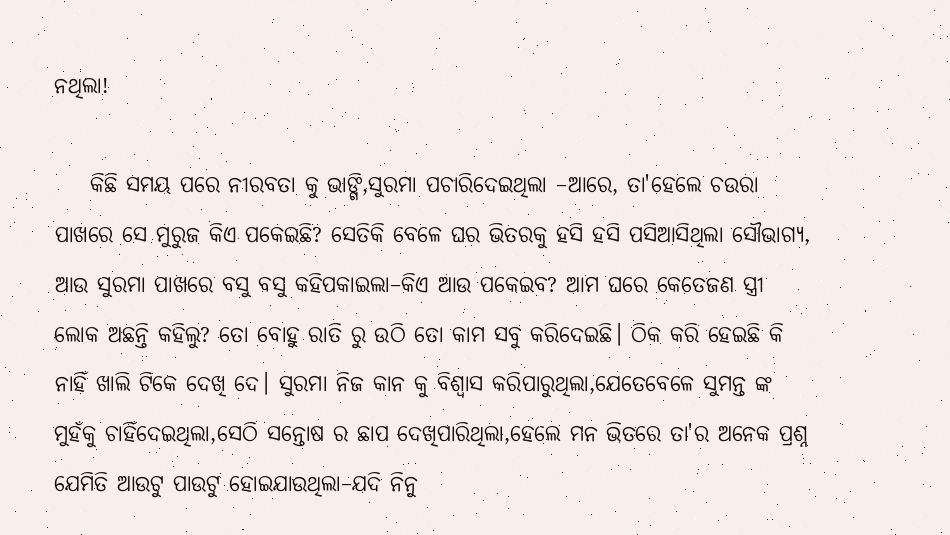ନଥିଲା!

    କିଛି ସମୟ ପରେ ନୀରବତା କୁ ଭାଙ୍ଗି,ସୁରମା ପଚାରିଦେଇଥିଲା –ଆରେ, ତା'ହେଲେ ଚଉରା ପାଖରେ ସେ ମୁରୁଜ କିଏ ପକେଇଛି? ସେତିକି ବେଳେ ଘର ଭିତରକୁ ହସି ହସି ପସିଆସିଥିଲା ସୌଭାଗ୍ୟ, ଆଉ ସୁରମା ପାଖରେ ବସୁ ବସୁ କହିପକାଇଲା–କିଏ ଆଉ ପକେଇବ? ଆମ ଘରେ କେତେଜଣ ସ୍ତ୍ରୀ ଲୋକ ଅଛନ୍ତି କହିଲୁ? ତୋ ବୋହୁ ରାତି ରୁ ଉଠି ତୋ କାମ ସବୁ କରିଦେଇଛି। ଠିକ କରି ହେଇଛି କି ନାହିଁ ଖାଲି ଟିକେ ଦେଖି ଦେ। ସୁରମା ନିଜ କାନ କୁ ବିଶ୍ୱାସ କରିପାରୁଥିଲା,ଯେତେବେଳେ ସୁମନ୍ତ ଙ୍କ ମୁହଁକୁ ଚାହିଁଦେଇଥିଲା,ସେଠି ସନ୍ତୋଷ ର ଛାପ ଦେଖିପାରିଥିଲା,ହେଲେ ମନ ଭିତରେ ତା'ର ଅନେକ ପ୍ରଶ୍ନ ଯେମିତି ଆଉଟୁ ପାଉଟୁ ହୋଇଯାଉଥିଲା–ଯଦି ନିନୁ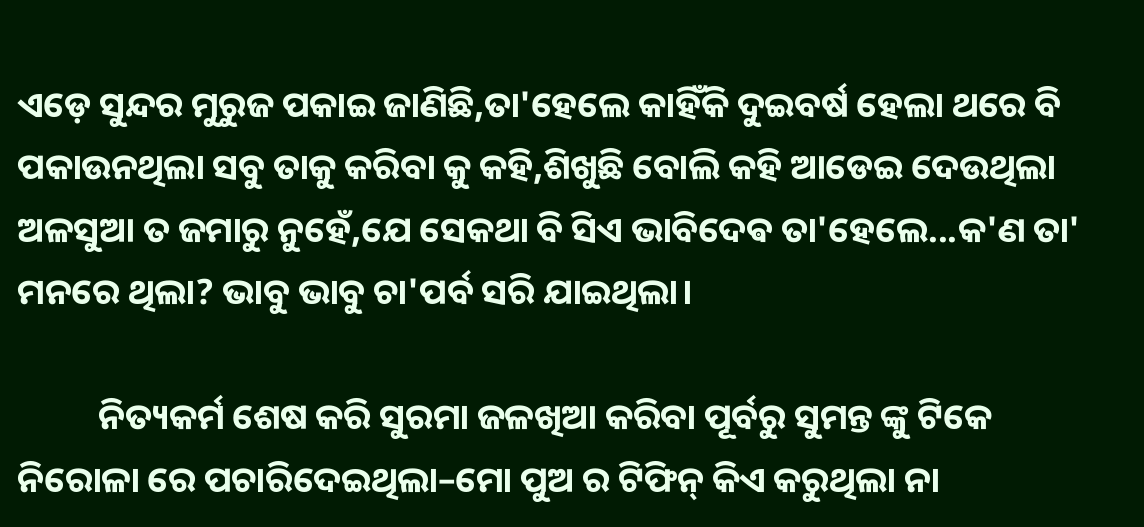ଏଡ଼େ ସୁନ୍ଦର ମୁରୁଜ ପକାଇ ଜାଣିଛି,ତା'ହେଲେ କାହିଁକି ଦୁଇବର୍ଷ ହେଲା ଥରେ ବି ପକାଉନଥିଲା ସବୁ ତାକୁ କରିବା କୁ କହି,ଶିଖୁଛି ବୋଲି କହି ଆଡେଇ ଦେଉଥିଲା ଅଳସୁଆ ତ ଜମାରୁ ନୁହେଁ,ଯେ ସେକଥା ବି ସିଏ ଭାବିଦେଵ ତା'ହେଲେ...କ'ଣ ତା' ମନରେ ଥିଲା? ଭାବୁ ଭାବୁ ଚା'ପର୍ବ ସରି ଯାଇଥିଲା।

          ନିତ୍ୟକର୍ମ ଶେଷ କରି ସୁରମା ଜଳଖିଆ କରିବା ପୂର୍ବରୁ ସୁମନ୍ତ ଙ୍କୁ ଟିକେ ନିରୋଳା ରେ ପଚାରିଦେଇଥିଲା–ମୋ ପୁଅ ର ଟିଫିନ୍ କିଏ କରୁଥିଲା ନା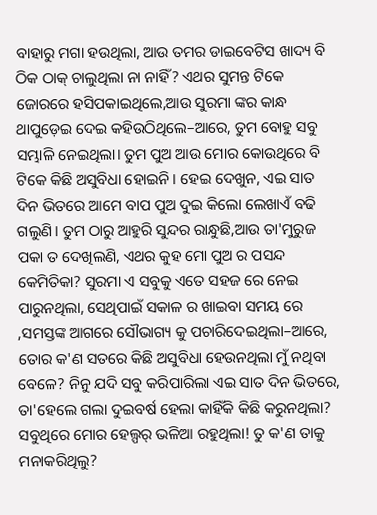ବାହାରୁ ମଗା ହଉଥିଲା, ଆଉ ତମର ଡାଇବେଟିସ ଖାଦ୍ୟ ବି ଠିକ ଠାକ୍ ଚାଲୁଥିଲା ନା ନାହିଁ? ଏଥର ସୁମନ୍ତ ଟିକେ ଜୋରରେ ହସିପକାଇଥିଲେ,ଆଉ ସୁରମା ଙ୍କର କାନ୍ଧ ଥାପୁଡ଼େଇ ଦେଇ କହିଉଠିଥିଲେ–ଆରେ, ତୁମ ବୋହୁ ସବୁ ସମ୍ଭାଳି ନେଇଥିଲା। ତୁମ ପୁଅ ଆଉ ମୋର କୋଉଥିରେ ବି ଟିକେ କିଛି ଅସୁବିଧା ହୋଇନି। ହେଇ ଦେଖୁନ, ଏଇ ସାତ ଦିନ ଭିତରେ ଆମେ ବାପ ପୁଅ ଦୁଇ କିଲୋ ଲେଖାଏଁ ବଢି ଗଲୁଣି। ତୁମ ଠାରୁ ଆହୁରି ସୁନ୍ଦର ରାନ୍ଧୁଛି,ଆଉ ତା'ମୁରୁଜ ପକା ତ ଦେଖିଲଣି, ଏଥର କୁହ ମୋ ପୁଅ ର ପସନ୍ଦ କେମିତିକା? ସୁରମା ଏ ସବୁକୁ ଏତେ ସହଜ ରେ ନେଇ ପାରୁନଥିଲା, ସେଥିପାଇଁ ସକାଳ ର ଖାଇବା ସମୟ ରେ ,ସମସ୍ତଙ୍କ ଆଗରେ ସୌଭାଗ୍ୟ କୁ ପଚାରିଦେଇଥିଲା–ଆରେ, ତୋର କ'ଣ ସତରେ କିଛି ଅସୁବିଧା ହେଉନଥିଲା ମୁଁ ନଥିବା ବେଳେ? ନିନୁ ଯଦି ସବୁ କରିପାରିଲା ଏଇ ସାତ ଦିନ ଭିତରେ, ତା'ହେଲେ ଗଲା ଦୁଇବର୍ଷ ହେଲା କାହିଁକି କିଛି କରୁନଥିଲା? ସବୁଥିରେ ମୋର ହେଲ୍ପର୍ ଭଳିଆ ରହୁଥିଲା! ତୁ କ'ଣ ତାକୁ ମନାକରିଥିଲୁ?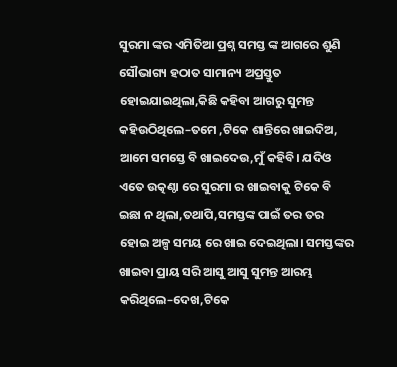ସୁରମା ଙ୍କର ଏମିତିଆ ପ୍ରଶ୍ନ ସମସ୍ତ ଙ୍କ ଆଗରେ ଶୁଣି ସୌଭାଗ୍ୟ ହଠାତ ସାମାନ୍ୟ ଅପ୍ରସ୍ତୁତ ହୋଇଯାଇଥିଲା,କିଛି କହିବା ଆଗରୁ ସୁମନ୍ତ କହିଉଠିଥିଲେ–ତମେ ,ଟିକେ ଶାନ୍ତିରେ ଖାଇଦିଅ, ଆମେ ସମସ୍ତେ ବି ଖାଇଦେଉ,ମୁଁ କହିବି। ଯଦିଓ ଏତେ ଉତ୍କଣ୍ଠା ରେ ସୁରମା ର ଖାଇବାକୁ ଟିକେ ବି ଇଛା ନ ଥିଲା,ତଥାପି,ସମସ୍ତଙ୍କ ପାଇଁ ତର ତର ହୋଇ ଅଳ୍ପ ସମୟ ରେ ଖାଇ ଦେଇଥିଲା। ସମସ୍ତଙ୍କର ଖାଇବା ପ୍ରାୟ ସରି ଆସୁ ଆସୁ ସୁମନ୍ତ ଆରମ୍ଭ କରିଥିଲେ–ଦେଖ,ଟିକେ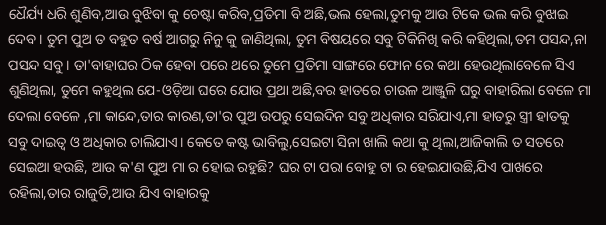ଧୈର୍ଯ୍ୟ ଧରି ଶୁଣିବ,ଆଉ ବୁଝିବା କୁ ଚେଷ୍ଟା କରିବ,ପ୍ରତିମା ବି ଅଛି,ଭଲ ହେଲା,ତୁମକୁ ଆଉ ଟିକେ ଭଲ କରି ବୁଝାଇ ଦେବ। ତୁମ ପୁଅ ତ ବହୁତ ବର୍ଷ ଆଗରୁ ନିନୁ କୁ ଜାଣିଥିଲା, ତୁମ ବିଷୟରେ ସବୁ ଟିକିନିଖି କରି କହିଥିଲା,ତମ ପସନ୍ଦ,ନା ପସନ୍ଦ ସବୁ। ତା'ବାହାଘର ଠିକ ହେବା ପରେ ଥରେ ତୁମେ ପ୍ରତିମା ସାଙ୍ଗରେ ଫୋନ ରେ କଥା ହେଉଥିଲାବେଳେ ସିଏ ଶୁଣିଥିଲା, ତୁମେ କହୁଥିଲ ଯେ-ଓଡ଼ିଆ ଘରେ ଯୋଉ ପ୍ରଥା ଅଛି,ବର ହାତରେ ଚାଉଳ ଆଞ୍ଜୁଳି ଘରୁ ବାହାରିଲା ବେଳେ ମା ଦେଲା ବେଳେ ,ମା କାନ୍ଦେ,ତାର କାରଣ,ତା'ର ପୁଅ ଉପରୁ ସେଇଦିନ ସବୁ ଅଧିକାର ସରିଯାଏ,ମା ହାତରୁ ସ୍ତ୍ରୀ ହାତକୁ ସବୁ ଦାଇତ୍ୱ ଓ ଅଧିକାର ଚାଲିଯାଏ। କେତେ କଷ୍ଟ ଭାବିଲୁ,ସେଇଟା ସିନା ଖାଲି କଥା କୁ ଥିଲା,ଆଜିକାଲି ତ ସତରେ ସେଇଆ ହଉଛି, ଆଉ କ'ଣ ପୁଅ ମା ର ହୋଇ ରହୁଛି? ଘର ଟା ପରା ବୋହୁ ଟା ର ହେଇଯାଉଛି,ଯିଏ ପାଖରେ ରହିଲା,ତାର ରାଜୁତି,ଆଉ ଯିଏ ବାହାରକୁ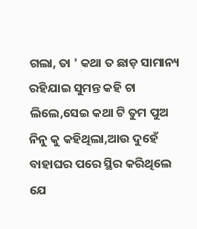ଗଲା, ତା ' କଥା ତ ଛାଡ଼ ସାମାନ୍ୟ ରହିଯାଇ ସୁମନ୍ତ କହି ଚା ଲିଲେ,ସେଇ କଥା ଟି ତୁମ ପୁଅ ନିନୁ କୁ କହିଥିଲା,ଆଉ ଦୁହେଁ ବାହାଘର ପରେ ସ୍ଥିର କରିଥିଲେ ଯେ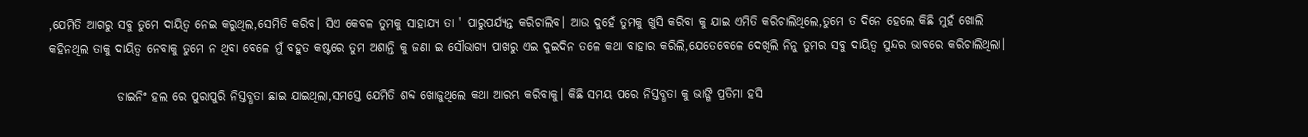,ଯେମିତି ଆଗରୁ ସବୁ ତୁମେ ଦାୟିତ୍ୱ ନେଇ କରୁଥିଲ,ସେମିତି କରିବ। ସିଏ କେବଳ ତୁମକୁ ସାହାଯ୍ୟ ତା ' ପାରୁପର୍ଯ୍ୟନ୍ତ କରିଚାଲିବ। ଆଉ ଦୁହେଁ ତୁମକୁ ଖୁସି କରିବା କୁ ଯାଇ ଏମିତି କରିଚାଲିଥିଲେ,ତୁମେ ତ ଦିନେ ହେଲେ କିଛି ମୁହଁ ଖୋଲି କହିନଥିଲ ତାକୁ ଦାୟିତ୍ଵ ନେବାକୁ ତୁମେ ନ ଥିବା ବେଳେ ମୁଁ ବହୁତ କଷ୍ଟରେ ତୁମ ଅଶାନ୍ତି କୁ ଜଣା ଇ ସୌଭାଗ୍ୟ ପାଖରୁ ଏଇ ଦୁଇଦିନ ତଳେ କଥା ବାହାର କରିଲି,ଯେତେବେଳେ ଦେଖିଲି ନିନୁ ତୁମର ସବୁ ଦାୟିତ୍ୱ ସୁନ୍ଦର ଭାବରେ କରିଚାଲିଥିଲା।

              ଡାଇନିଂ ହଲ ରେ ପୁରାପୁରି ନିସ୍ତବ୍ଧତା ଛାଇ ଯାଇଥିଲା,ସମସ୍ତେ ଯେମିତି ଶବ୍ଦ ଖୋଜୁଥିଲେ କଥା ଆରମ୍ଭ କରିବାକୁ। କିଛି ସମୟ ପରେ ନିସ୍ତବ୍ଧତା କୁ ଭାଙ୍ଗି ପ୍ରତିମା ହସି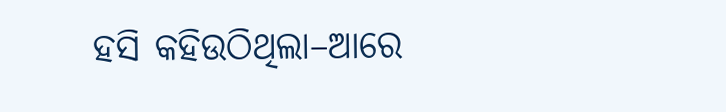ହସି କହିଉଠିଥିଲା–ଆରେ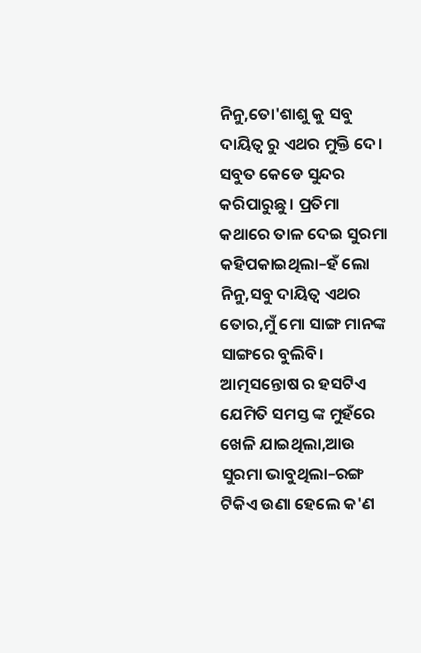ନିନୁ,ତୋ'ଶାଶୁ କୁ ସବୁ ଦାୟିତ୍ୱ ରୁ ଏଥର ମୁକ୍ତି ଦେ। ସବୁତ କେଡେ ସୁନ୍ଦର କରିପାରୁଛୁ। ପ୍ରତିମା କଥାରେ ତାଳ ଦେଇ ସୁରମା କହିପକାଇଥିଲା–ହଁ ଲୋ ନିନୁ,ସବୁ ଦାୟିତ୍ୱ ଏଥର ତୋର,ମୁଁ ମୋ ସାଙ୍ଗ ମାନଙ୍କ ସାଙ୍ଗରେ ବୁଲିବି। ଆତ୍ମସନ୍ତୋଷ ର ହସଟିଏ ଯେମିତି ସମସ୍ତ ଙ୍କ ମୁହଁରେ ଖେଳି ଯାଇଥିଲା,ଆଉ ସୁରମା ଭାବୁଥିଲା–ରଙ୍ଗ ଟିକିଏ ଉଣା ହେଲେ କ'ଣ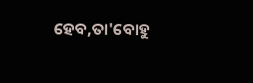ହେବ,ତା'ବୋହୁ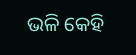ଭଳି କେହି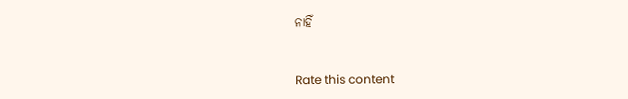ନାହିଁ


Rate this content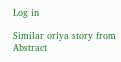Log in

Similar oriya story from Abstract